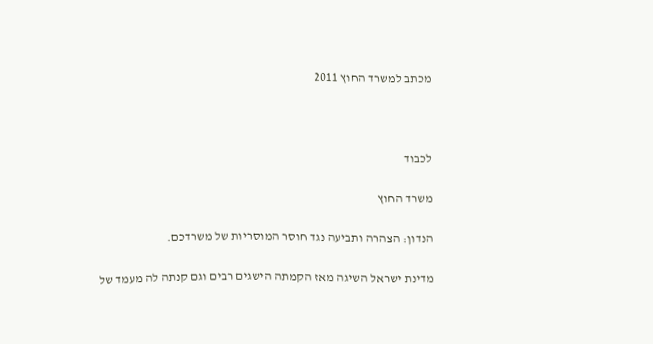מכתב למשרד החוץ 2011



לכבוד

משרד החוץ

הנדון: הצהרה ותביעה נגד חוסר המוסריות של משרדכם.

מדינת ישראל השיגה מאז הקמתה הישגים רבים וגם קנתה לה מעמד של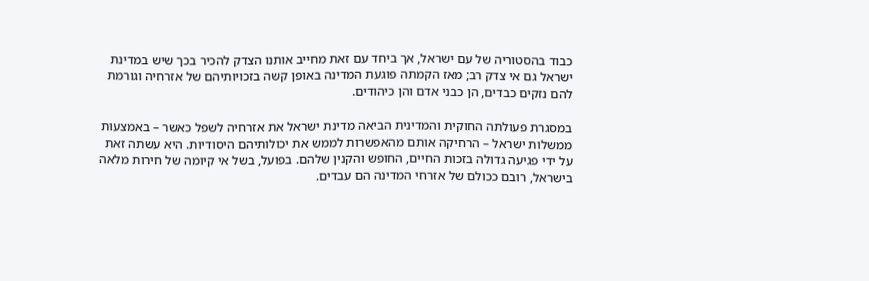כבוד בהסטוריה של עם ישראל, אך ביחד עם זאת מחייב אותנו הצדק להכיר בכך שיש במדינת ישראל גם אי צדק רב; מאז הקמתה פוגעת המדינה באופן קשה בזכויותיהם של אזרחיה וגורמת להם נזקים כבדים, הן כבני אדם והן כיהודים.

במסגרת פעולתה החוקית והמדינית הביאה מדינת ישראל את אזרחיה לשפל כאשר – באמצעות ממשלות ישראל – הרחיקה אותם מהאפשרות לממש את יכולותיהם היסודיות. היא עשתה זאת על ידי פגיעה גדולה בזכות החיים, החופש והקנין שלהם. בפועל, בשל אי קיומה של חירות מלאה בישראל, רובם ככולם של אזרחי המדינה הם עבדים.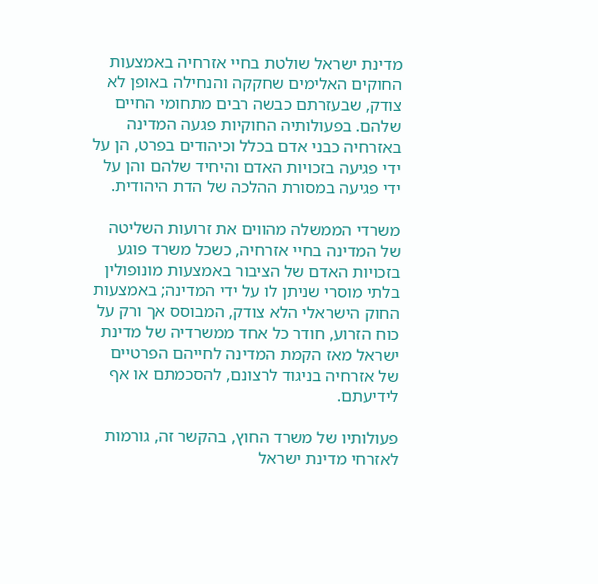מדינת ישראל שולטת בחיי אזרחיה באמצעות החוקים האלימים שחקקה והנחילה באופן לא צודק, שבעזרתם כבשה רבים מתחומי החיים שלהם. בפעולותיה החוקיות פגעה המדינה באזרחיה כבני אדם בכלל וכיהודים בפרט, הן על ידי פגיעה בזכויות האדם והיחיד שלהם והן על ידי פגיעה במסורת ההלכה של הדת היהודית.

משרדי הממשלה מהווים את זרועות השליטה של המדינה בחיי אזרחיה, כשכל משרד פוגע בזכויות האדם של הציבור באמצעות מונופולין בלתי מוסרי שניתן לו על ידי המדינה; באמצעות החוק הישראלי הלא צודק, המבוסס אך ורק על כוח הזרוע, חודר כל אחד ממשרדיה של מדינת ישראל מאז הקמת המדינה לחייהם הפרטיים של אזרחיה בניגוד לרצונם, להסכמתם או אף לידיעתם.

פעולותיו של משרד החוץ, בהקשר זה, גורמות לאזרחי מדינת ישראל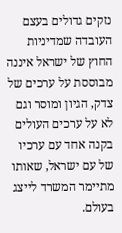נזקים גדולים בעצם העובדה שמדיניות החוץ של ישראל איננה מבוססת על ערכים של צדק, הגיון ומוסר וגם לא על ערכים העולים בקנה אחד עם ערכיו של עם ישראל, שאותו מתיימר המשרד לייצג בעולם.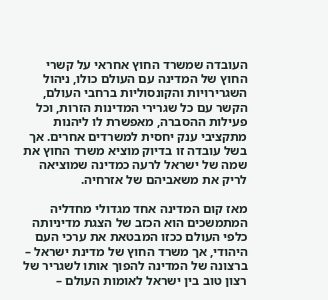העובדה שמשרד החוץ אחראי על קשרי החוץ של המדינה עם העולם כולו, ניהול השגרירויות והקונסוליות ברחבי העולם, הקשר עם כל שגרירי המדינות הזרות, וכל פעילות ההסברה, מאפשרת לו ליהנות מתקציבי ענק יחסית למשרדים אחרים. אך בשל עובדה זו בדיוק מוציא משרד החוץ את שמה של ישראל לרעה כמדינה שמוציאה לריק את משאביהם של אזרחיה.

מאז קום המדינה אחד מגדולי מחדליה המתמשכים הוא הכזב של הצגת מדיניותה כלפי העולם ככזו המבטאת את ערכי העם היהודי, אך משרד החוץ של מדינת ישראל – ברצונה של המדינה להפוך אותו לשגריר של רצון טוב בין ישראל לאומות העולם –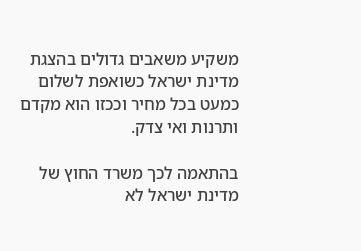משקיע משאבים גדולים בהצגת מדינת ישראל כשואפת לשלום כמעט בכל מחיר וככזו הוא מקדם ותרנות ואי צדק.

בהתאמה לכך משרד החוץ של מדינת ישראל לא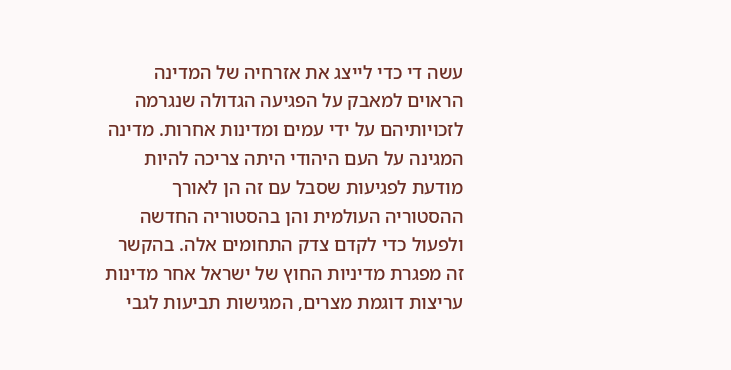עשה די כדי לייצג את אזרחיה של המדינה הראוים למאבק על הפגיעה הגדולה שנגרמה לזכויותיהם על ידי עמים ומדינות אחרות. מדינה המגינה על העם היהודי היתה צריכה להיות מודעת לפגיעות שסבל עם זה הן לאורך ההסטוריה העולמית והן בהסטוריה החדשה ולפעול כדי לקדם צדק התחומים אלה. בהקשר זה מפגרת מדיניות החוץ של ישראל אחר מדינות עריצות דוגמת מצרים, המגישות תביעות לגבי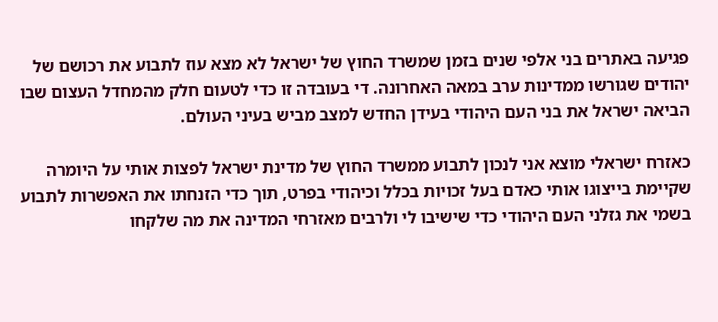פגיעה באתרים בני אלפי שנים בזמן שמשרד החוץ של ישראל לא מצא עוז לתבוע את רכושם של יהודים שגורשו ממדינות ערב במאה האחרונה. די בעובדה זו כדי לטעום חלק מהמחדל העצום שבו הביאה ישראל את בני העם היהודי בעידן החדש למצב מביש בעיני העולם.

כאזרח ישראלי מוצא אני לנכון לתבוע ממשרד החוץ של מדינת ישראל לפצות אותי על היומרה שקיימת בייצוגו אותי כאדם בעל זכויות בכלל וכיהודי בפרט, תוך כדי הזנחתו את האפשרות לתבוע בשמי את גזלני העם היהודי כדי שישיבו לי ולרבים מאזרחי המדינה את מה שלקחו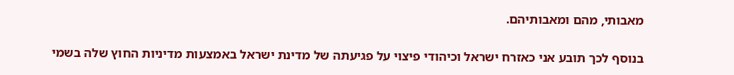מאבותי, מהם ומאבותיהם.

בנוסף לכך תובע אני כאזרח ישראל וכיהודי פיצוי על פגיעתה של מדינת ישראל באמצעות מדיניות החוץ שלה בשמי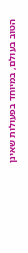הטוב בעולם, במיוחד בפעולות שאינן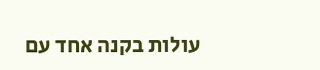עולות בקנה אחד עם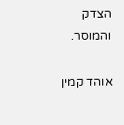הצדק והמוסר.

אוהד קמין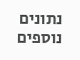נתונים נוספים